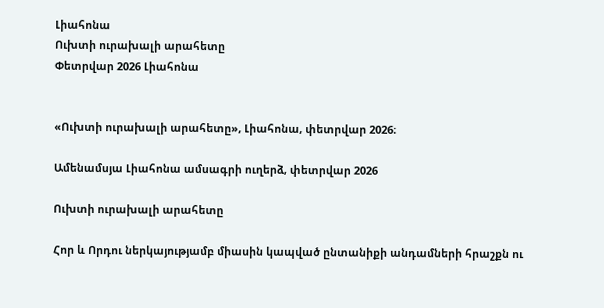Լիահոնա
Ուխտի ուրախալի արահետը
Փետրվար 2026 Լիահոնա


«Ուխտի ուրախալի արահետը», Լիահոնա, փետրվար 2026։

Ամենամսյա Լիահոնա ամսագրի ուղերձ, փետրվար 2026

Ուխտի ուրախալի արահետը

Հոր և Որդու ներկայությամբ միասին կապված ընտանիքի անդամների հրաշքն ու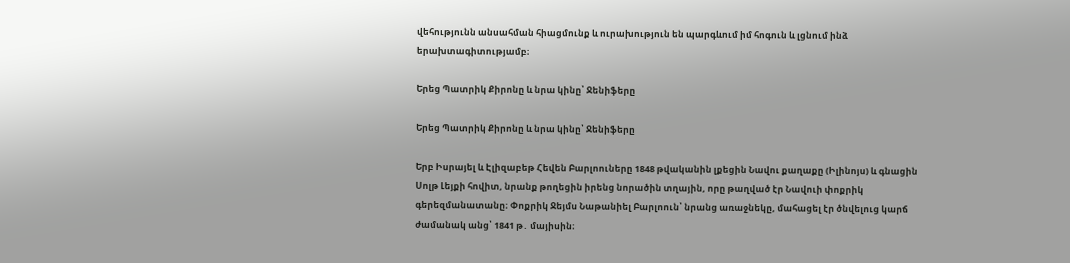վեհությունն անսահման հիացմունք և ուրախություն են պարգևում իմ հոգուն և լցնում ինձ երախտագիտությամբ։

Երեց Պատրիկ Քիրոնը և նրա կինը՝ Ջենիֆերը

Երեց Պատրիկ Քիրոնը և նրա կինը՝ Ջենիֆերը

Երբ Իսրայել և Էլիզաբեթ Հեվեն Բարլոուները 1848 թվականին լքեցին Նավու քաղաքը (Իլինոյս) և գնացին Սոլթ Լեյքի հովիտ, նրանք թողեցին իրենց նորածին տղային, որը թաղված էր Նավուի փոքրիկ գերեզմանատանը։ Փոքրիկ Ջեյմս Նաթանիել Բարլոուն՝ նրանց առաջնեկը, մահացել էր ծնվելուց կարճ ժամանակ անց՝ 1841 թ․ մայիսին։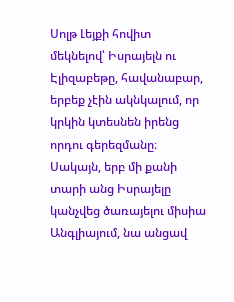Սոլթ Լեյքի հովիտ մեկնելով՝ Իսրայելն ու Էլիզաբեթը, հավանաբար, երբեք չէին ակնկալում, որ կրկին կտեսնեն իրենց որդու գերեզմանը։ Սակայն, երբ մի քանի տարի անց Իսրայելը կանչվեց ծառայելու միսիա Անգլիայում, նա անցավ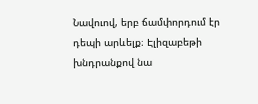Նավուով, երբ ճամփորդում էր դեպի արևելք։ Էլիզաբեթի խնդրանքով նա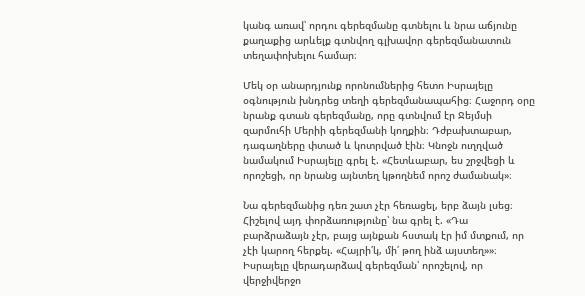կանգ առավ՝ որդու գերեզմանը գտնելու և նրա աճյունը քաղաքից արևելք գտնվող գլխավոր գերեզմանատուն տեղափոխելու համար։

Մեկ օր անարդյունք որոնումներից հետո Իսրայելը օգնություն խնդրեց տեղի գերեզմանապահից։ Հաջորդ օրը նրանք գտան գերեզմանը, որը գտնվում էր Ջեյմսի զարմուհի Մերիի գերեզմանի կողքին։ Դժբախտաբար, դագաղները փտած և կոտրված էին։ Կնոջն ուղղված նամակում Իսրայելը գրել է. «Հետևաբար, ես շրջվեցի և որոշեցի, որ նրանց այնտեղ կթողնեմ որոշ ժամանակ»։

Նա գերեզմանից դեռ շատ չէր հեռացել, երբ ձայն լսեց։ Հիշելով այդ փորձառությունը՝ նա գրել է. «Դա բարձրաձայն չէր, բայց այնքան հստակ էր իմ մտքում, որ չէի կարող հերքել. «Հայրի՛կ, մի՛ թող ինձ այստեղ»»։ Իսրայելը վերադարձավ գերեզման՝ որոշելով, որ վերջիվերջո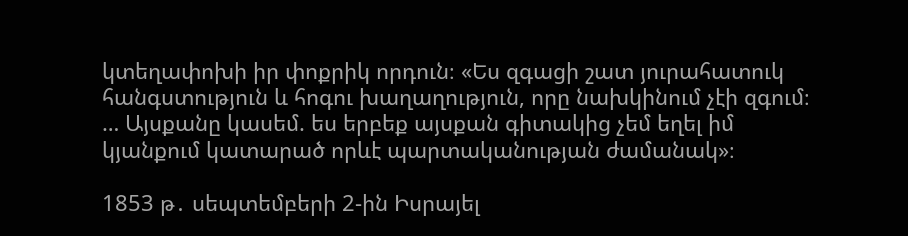կտեղափոխի իր փոքրիկ որդուն։ «Ես զգացի շատ յուրահատուկ հանգստություն և հոգու խաղաղություն, որը նախկինում չէի զգում։ … Այսքանը կասեմ. ես երբեք այսքան գիտակից չեմ եղել իմ կյանքում կատարած որևէ պարտականության ժամանակ»։

1853 թ․ սեպտեմբերի 2-ին Իսրայել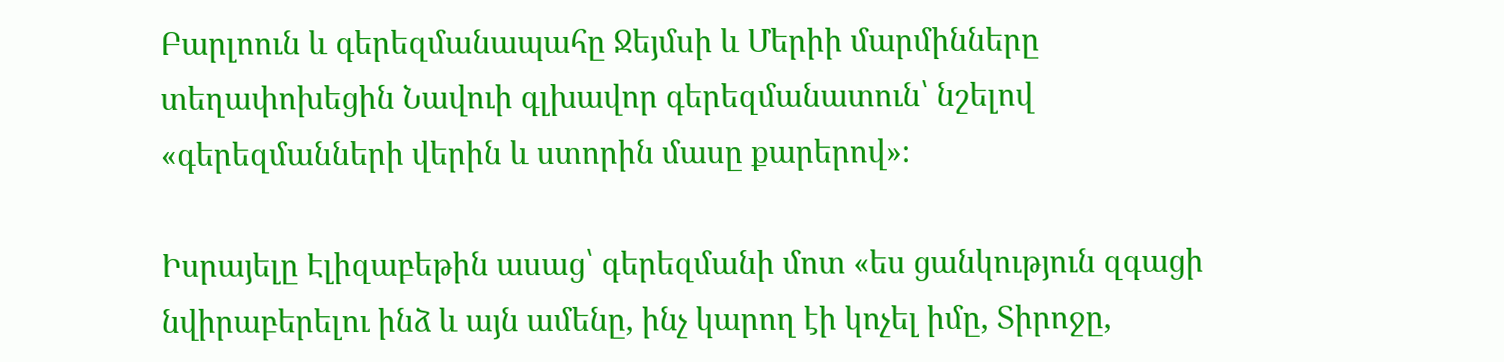Բարլոուն և գերեզմանապահը Ջեյմսի և Մերիի մարմինները տեղափոխեցին Նավուի գլխավոր գերեզմանատուն՝ նշելով «գերեզմանների վերին և ստորին մասը քարերով»։

Իսրայելը Էլիզաբեթին ասաց՝ գերեզմանի մոտ «ես ցանկություն զգացի նվիրաբերելու ինձ և այն ամենը, ինչ կարող էի կոչել իմը, Տիրոջը,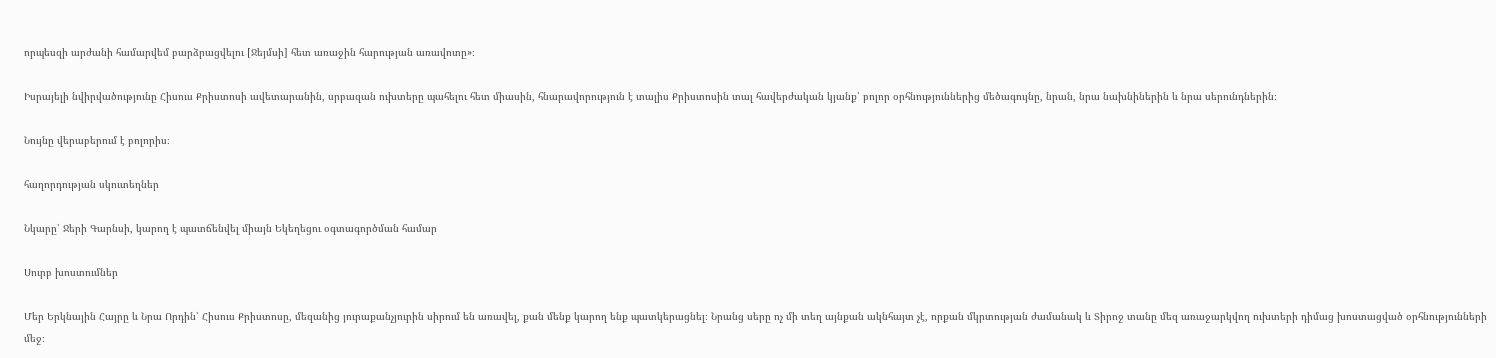որպեսզի արժանի համարվեմ բարձրացվելու [Ջեյմսի] հետ առաջին հարության առավոտը»։

Իսրայելի նվիրվածությունը Հիսուս Քրիստոսի ավետարանին, սրբազան ուխտերը պահելու հետ միասին, հնարավորություն է տալիս Քրիստոսին տալ հավերժական կյանք՝ բոլոր օրհնություններից մեծագույնը, նրան, նրա նախնիներին և նրա սերունդներին։

Նույնը վերաբերում է բոլորիս։

հաղորդության սկուտեղներ

Նկարը՝ Ջերի Գարնսի, կարող է պատճենվել միայն Եկեղեցու օգտագործման համար

Սուրբ խոստումներ

Մեր Երկնային Հայրը և Նրա Որդին՝ Հիսուս Քրիստոսը, մեզանից յուրաքանչյուրին սիրում են առավել, քան մենք կարող ենք պատկերացնել։ Նրանց սերը ոչ մի տեղ այնքան ակնհայտ չէ, որքան մկրտության ժամանակ և Տիրոջ տանը մեզ առաջարկվող ուխտերի դիմաց խոստացված օրհնությունների մեջ։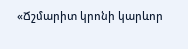«Ճշմարիտ կրոնի կարևոր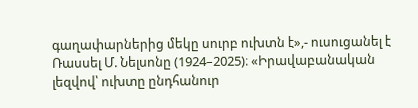գաղափարներից մեկը սուրբ ուխտն է»,- ուսուցանել է Ռասսել Մ. Նելսոնը (1924–2025)։ «Իրավաբանական լեզվով՝ ուխտը ընդհանուր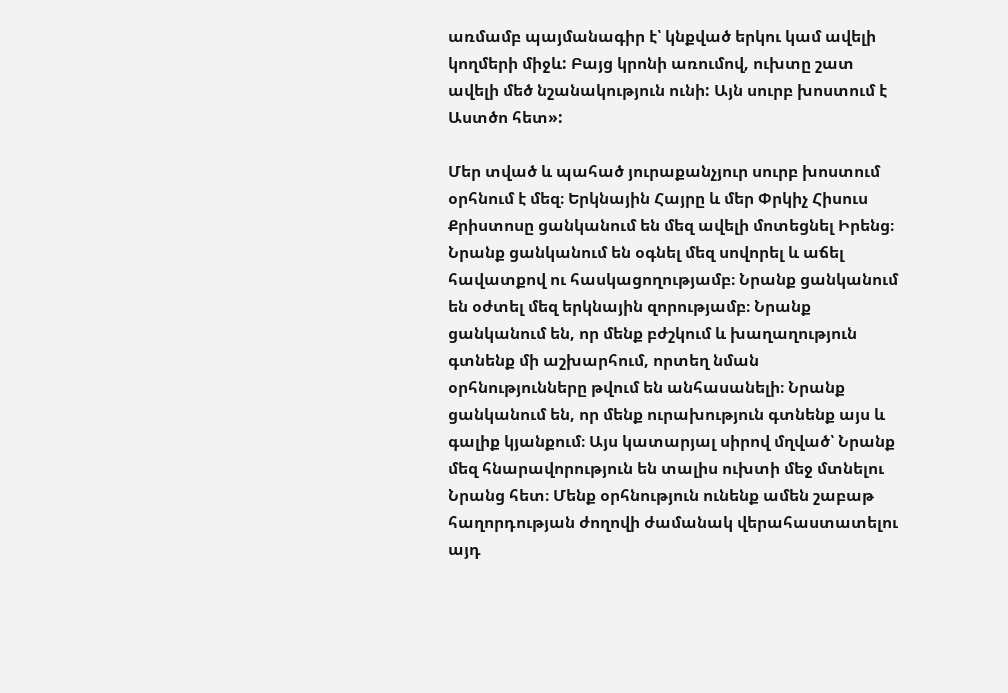առմամբ պայմանագիր է՝ կնքված երկու կամ ավելի կողմերի միջև: Բայց կրոնի առումով, ուխտը շատ ավելի մեծ նշանակություն ունի: Այն սուրբ խոստում է Աստծո հետ»:

Մեր տված և պահած յուրաքանչյուր սուրբ խոստում օրհնում է մեզ։ Երկնային Հայրը և մեր Փրկիչ Հիսուս Քրիստոսը ցանկանում են մեզ ավելի մոտեցնել Իրենց։ Նրանք ցանկանում են օգնել մեզ սովորել և աճել հավատքով ու հասկացողությամբ։ Նրանք ցանկանում են օժտել մեզ երկնային զորությամբ։ Նրանք ցանկանում են, որ մենք բժշկում և խաղաղություն գտնենք մի աշխարհում, որտեղ նման օրհնությունները թվում են անհասանելի։ Նրանք ցանկանում են, որ մենք ուրախություն գտնենք այս և գալիք կյանքում։ Այս կատարյալ սիրով մղված՝ Նրանք մեզ հնարավորություն են տալիս ուխտի մեջ մտնելու Նրանց հետ։ Մենք օրհնություն ունենք ամեն շաբաթ հաղորդության ժողովի ժամանակ վերահաստատելու այդ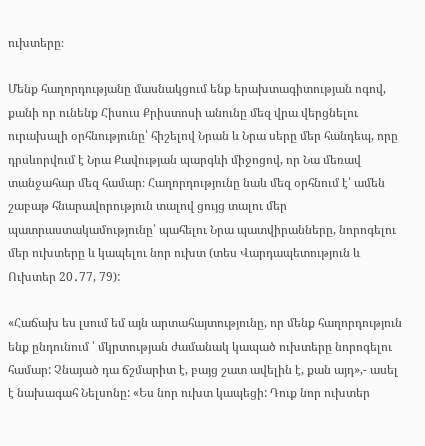ուխտերը։

Մենք հաղորդությանը մասնակցում ենք երախտագիտության ոգով, քանի որ ունենք Հիսուս Քրիստոսի անունը մեզ վրա վերցնելու ուրախալի օրհնությունը՝ հիշելով Նրան և Նրա սերը մեր հանդեպ, որը դրսևորվում է Նրա Քավության պարգևի միջոցով, որ Նա մեռավ տանջահար մեզ համար։ Հաղորդությունը նաև մեզ օրհնում է՝ ամեն շաբաթ հնարավորություն տալով ցույց տալու մեր պատրաստակամությունը՝ պահելու Նրա պատվիրանները, նորոգելու մեր ուխտերը և կապելու նոր ուխտ (տես Վարդապետություն և Ուխտեր 20․77, 79):

«Հաճախ ես լսում եմ այն արտահայտությունը, որ մենք հաղորդություն ենք ընդունում ՝ մկրտության ժամանակ կապած ուխտերը նորոգելու համար: Չնայած դա ճշմարիտ է, բայց շատ ավելին է, քան այդ»,- ասել է նախագահ Նելսոնը: «Ես նոր ուխտ կապեցի: Դուք նոր ուխտեր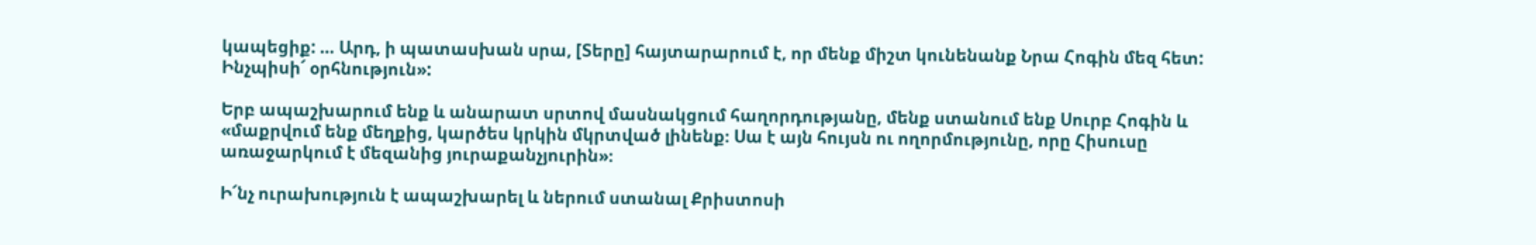կապեցիք: … Արդ, ի պատասխան սրա, [Տերը] հայտարարում է, որ մենք միշտ կունենանք Նրա Հոգին մեզ հետ: Ինչպիսի՜ օրհնություն»:

Երբ ապաշխարում ենք և անարատ սրտով մասնակցում հաղորդությանը, մենք ստանում ենք Սուրբ Հոգին և «մաքրվում ենք մեղքից, կարծես կրկին մկրտված լինենք։ Սա է այն հույսն ու ողորմությունը, որը Հիսուսը առաջարկում է մեզանից յուրաքանչյուրին»։

Ի՜նչ ուրախություն է ապաշխարել և ներում ստանալ Քրիստոսի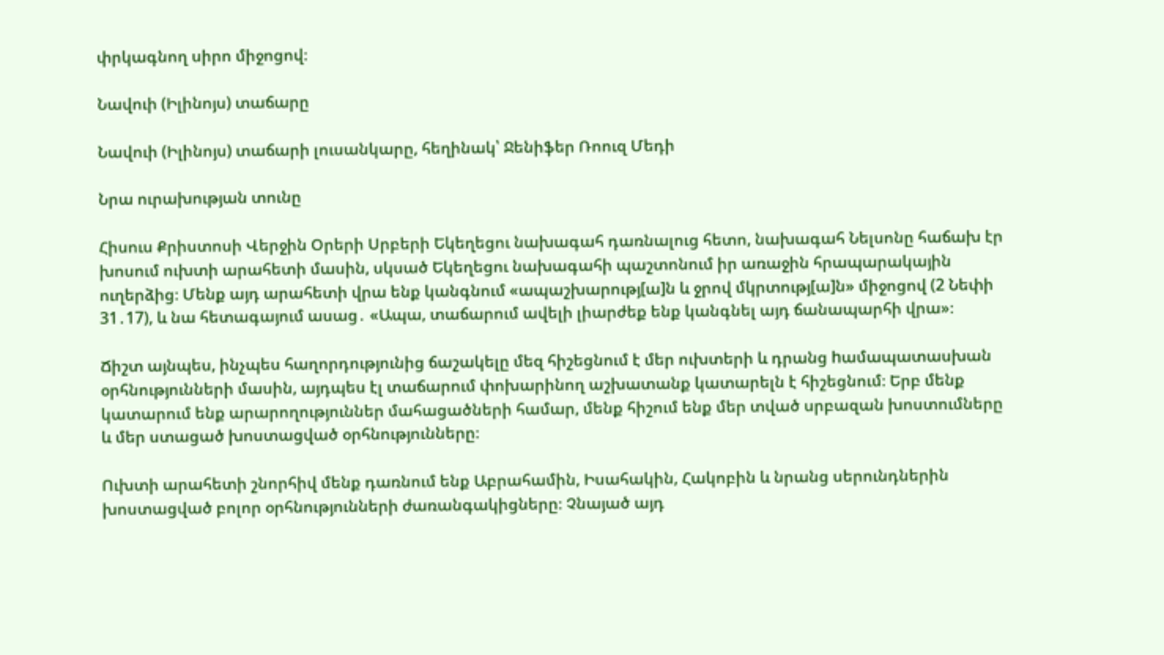փրկագնող սիրո միջոցով։

Նավուի (Իլինոյս) տաճարը

Նավուի (Իլինոյս) տաճարի լուսանկարը, հեղինակ՝ Ջենիֆեր Ռոուզ Մեդի

Նրա ուրախության տունը

Հիսուս Քրիստոսի Վերջին Օրերի Սրբերի Եկեղեցու նախագահ դառնալուց հետո, նախագահ Նելսոնը հաճախ էր խոսում ուխտի արահետի մասին, սկսած Եկեղեցու նախագահի պաշտոնում իր առաջին հրապարակային ուղերձից։ Մենք այդ արահետի վրա ենք կանգնում «ապաշխարությ[ա]ն և ջրով մկրտությ[ա]ն» միջոցով (2 Նեփի 31․17), և նա հետագայում ասաց․ «Ապա, տաճարում ավելի լիարժեք ենք կանգնել այդ ճանապարհի վրա»։

Ճիշտ այնպես, ինչպես հաղորդությունից ճաշակելը մեզ հիշեցնում է մեր ուխտերի և դրանց hամապատասխան օրհնությունների մասին, այդպես էլ տաճարում փոխարինող աշխատանք կատարելն է հիշեցնում։ Երբ մենք կատարում ենք արարողություններ մահացածների համար, մենք հիշում ենք մեր տված սրբազան խոստումները և մեր ստացած խոստացված օրհնությունները։

Ուխտի արահետի շնորհիվ մենք դառնում ենք Աբրահամին, Իսահակին, Հակոբին և նրանց սերունդներին խոստացված բոլոր օրհնությունների ժառանգակիցները։ Չնայած այդ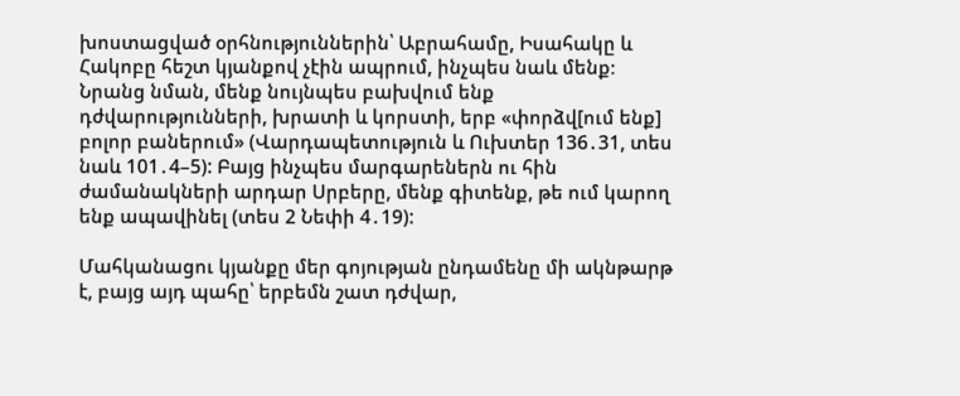խոստացված օրհնություններին՝ Աբրահամը, Իսահակը և Հակոբը հեշտ կյանքով չէին ապրում, ինչպես նաև մենք։ Նրանց նման, մենք նույնպես բախվում ենք դժվարությունների, խրատի և կորստի, երբ «փորձվ[ում ենք] բոլոր բաներում» (Վարդապետություն և Ուխտեր 136․31, տես նաև 101․4–5): Բայց ինչպես մարգարեներն ու հին ժամանակների արդար Սրբերը, մենք գիտենք, թե ում կարող ենք ապավինել (տես 2 Նեփի 4․19):

Մահկանացու կյանքը մեր գոյության ընդամենը մի ակնթարթ է, բայց այդ պահը՝ երբեմն շատ դժվար,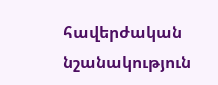հավերժական նշանակություն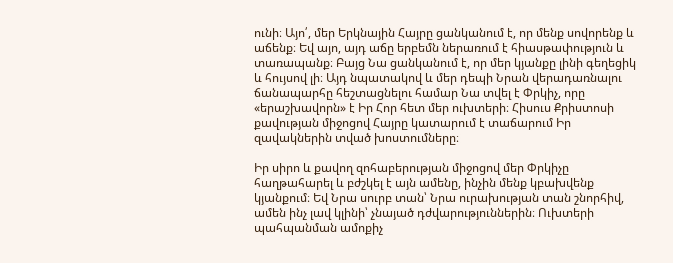ունի։ Այո՛, մեր Երկնային Հայրը ցանկանում է, որ մենք սովորենք և աճենք։ Եվ այո, այդ աճը երբեմն ներառում է հիասթափություն և տառապանք։ Բայց Նա ցանկանում է, որ մեր կյանքը լինի գեղեցիկ և հույսով լի։ Այդ նպատակով և մեր դեպի Նրան վերադառնալու ճանապարհը հեշտացնելու համար Նա տվել է Փրկիչ, որը «երաշխավորն» է Իր Հոր հետ մեր ուխտերի։ Հիսուս Քրիստոսի քավության միջոցով Հայրը կատարում է տաճարում Իր զավակներին տված խոստումները։

Իր սիրո և քավող զոհաբերության միջոցով մեր Փրկիչը հաղթահարել և բժշկել է այն ամենը, ինչին մենք կբախվենք կյանքում։ Եվ Նրա սուրբ տան՝ Նրա ուրախության տան շնորհիվ, ամեն ինչ լավ կլինի՝ չնայած դժվարություններին։ Ուխտերի պահպանման ամոքիչ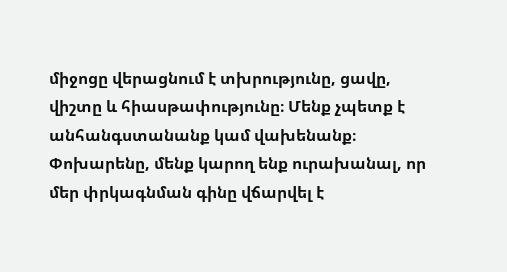միջոցը վերացնում է տխրությունը, ցավը, վիշտը և հիասթափությունը։ Մենք չպետք է անհանգստանանք կամ վախենանք։ Փոխարենը, մենք կարող ենք ուրախանալ, որ մեր փրկագնման գինը վճարվել է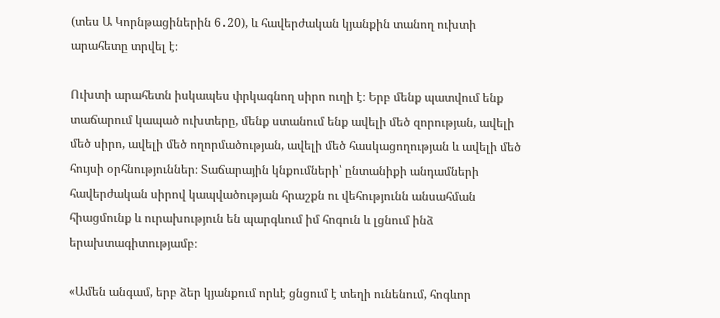(տես Ա Կորնթացիներին 6․20), և հավերժական կյանքին տանող ուխտի արահետը տրվել է։

Ուխտի արահետն իսկապես փրկագնող սիրո ուղի է։ Երբ մենք պատվում ենք տաճարում կապած ուխտերը, մենք ստանում ենք ավելի մեծ զորության, ավելի մեծ սիրո, ավելի մեծ ողորմածության, ավելի մեծ հասկացողության և ավելի մեծ հույսի օրհնություններ։ Տաճարային կնքումների՝ ընտանիքի անդամների հավերժական սիրով կապվածության հրաշքն ու վեհությունն անսահման հիացմունք և ուրախություն են պարգևում իմ հոգուն և լցնում ինձ երախտագիտությամբ։

«Ամեն անգամ, երբ ձեր կյանքում որևէ ցնցում է տեղի ունենում, հոգևոր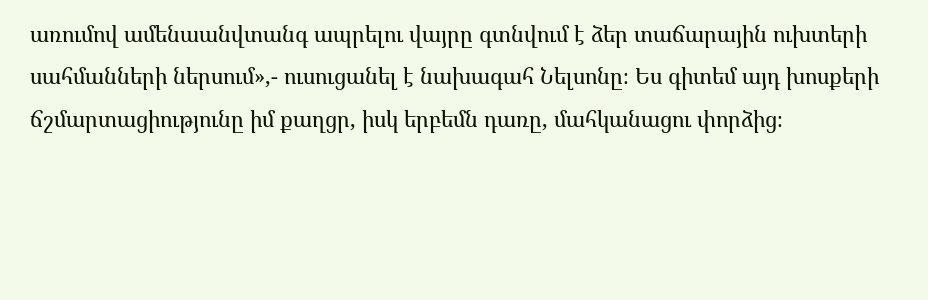առումով ամենաանվտանգ ապրելու վայրը գտնվում է ձեր տաճարային ուխտերի սահմանների ներսում»,- ուսուցանել է նախագահ Նելսոնը։ Ես գիտեմ այդ խոսքերի ճշմարտացիությունը իմ քաղցր, իսկ երբեմն դառը, մահկանացու փորձից։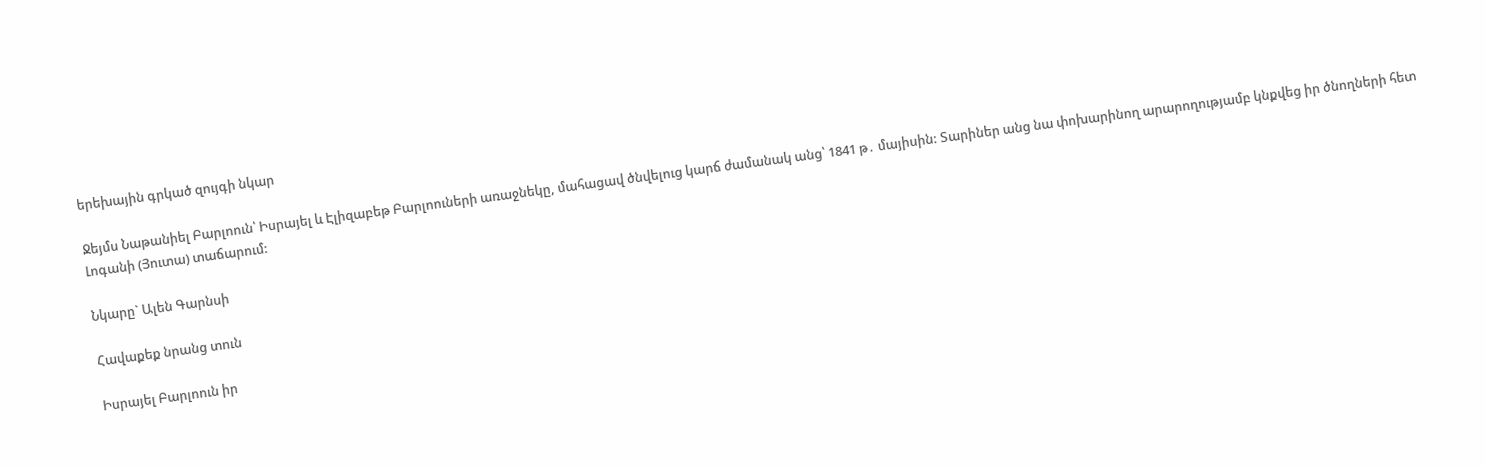երեխային գրկած զույգի նկար

Ջեյմս Նաթանիել Բարլոուն՝ Իսրայել և Էլիզաբեթ Բարլոուների առաջնեկը, մահացավ ծնվելուց կարճ ժամանակ անց՝ 1841 թ․ մայիսին: Տարիներ անց նա փոխարինող արարողությամբ կնքվեց իր ծնողների հետ Լոգանի (Յուտա) տաճարում:

Նկարը` Ալեն Գարնսի

Հավաքեք նրանց տուն

Իսրայել Բարլոուն իր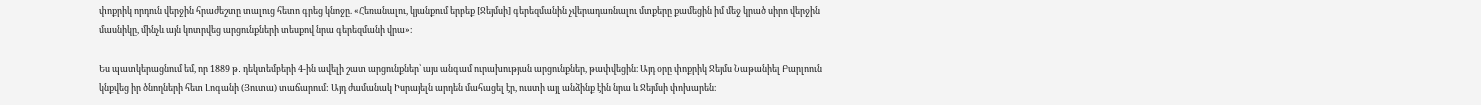փոքրիկ որդուն վերջին հրաժեշտը տալուց հետո գրեց կնոջը. «Հեռանալու, կյանքում երբեք [Ջեյմսի] գերեզմանին չվերադառնալու մտքերը քամեցին իմ մեջ կրած սիրո վերջին մասնիկը, մինչև այն կոտրվեց արցունքների տեսքով նրա գերեզմանի վրա»։

Ես պատկերացնում եմ, որ 1889 թ․ դեկտեմբերի 4-ին ավելի շատ արցունքներ՝ այս անգամ ուրախության արցունքներ, թափվեցին։ Այդ օրը փոքրիկ Ջեյմս Նաթանիել Բարլոուն կնքվեց իր ծնողների հետ Լոգանի (Յուտա) տաճարում: Այդ ժամանակ Իսրայելն արդեն մահացել էր, ուստի այլ անձինք էին նրա և Ջեյմսի փոխարեն։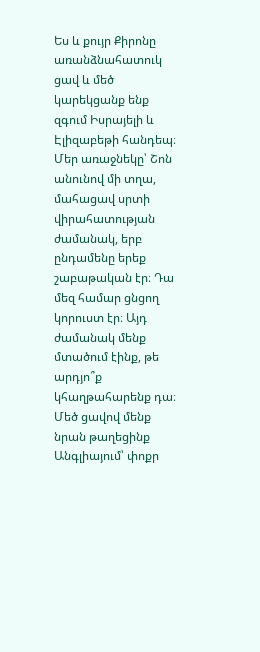Ես և քույր Քիրոնը առանձնահատուկ ցավ և մեծ կարեկցանք ենք զգում Իսրայելի և Էլիզաբեթի հանդեպ։ Մեր առաջնեկը՝ Շոն անունով մի տղա, մահացավ սրտի վիրահատության ժամանակ, երբ ընդամենը երեք շաբաթական էր։ Դա մեզ համար ցնցող կորուստ էր։ Այդ ժամանակ մենք մտածում էինք, թե արդյո՞ք կհաղթահարենք դա։ Մեծ ցավով մենք նրան թաղեցինք Անգլիայում՝ փոքր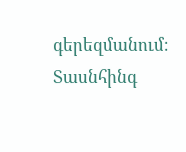գերեզմանում։ Տասնհինգ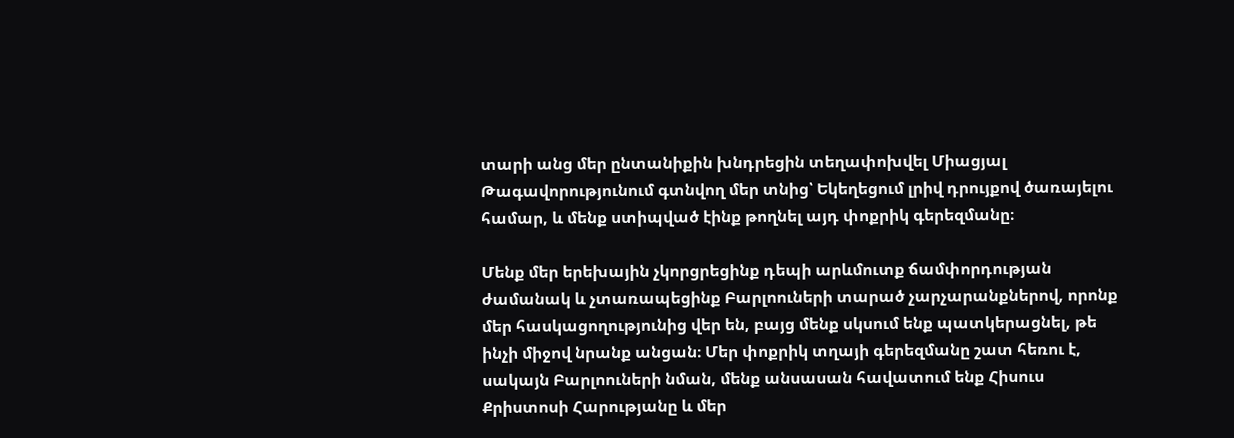տարի անց մեր ընտանիքին խնդրեցին տեղափոխվել Միացյալ Թագավորությունում գտնվող մեր տնից՝ Եկեղեցում լրիվ դրույքով ծառայելու համար, և մենք ստիպված էինք թողնել այդ փոքրիկ գերեզմանը։

Մենք մեր երեխային չկորցրեցինք դեպի արևմուտք ճամփորդության ժամանակ և չտառապեցինք Բարլոուների տարած չարչարանքներով, որոնք մեր հասկացողությունից վեր են, բայց մենք սկսում ենք պատկերացնել, թե ինչի միջով նրանք անցան։ Մեր փոքրիկ տղայի գերեզմանը շատ հեռու է, սակայն Բարլոուների նման, մենք անսասան հավատում ենք Հիսուս Քրիստոսի Հարությանը և մեր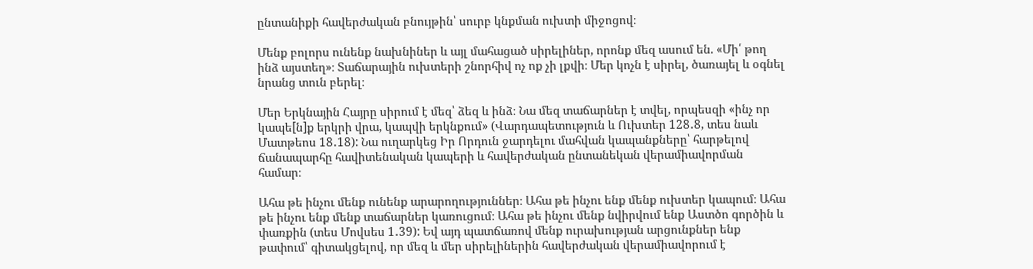ընտանիքի հավերժական բնույթին՝ սուրբ կնքման ուխտի միջոցով։

Մենք բոլորս ունենք նախնիներ և այլ մահացած սիրելիներ, որոնք մեզ ասում են. «Մի՛ թող ինձ այստեղ»։ Տաճարային ուխտերի շնորհիվ ոչ ոք չի լքվի։ Մեր կոչն է սիրել, ծառայել և օգնել նրանց տուն բերել։

Մեր Երկնային Հայրը սիրում է մեզ՝ ձեզ և ինձ։ Նա մեզ տաճարներ է տվել, որպեսզի «ինչ որ կապե[ն]ք երկրի վրա, կապվի երկնքում» (Վարդապետություն և Ուխտեր 128․8, տես նաև Մատթեոս 18․18): Նա ուղարկեց Իր Որդուն ջարդելու մահվան կապանքները՝ հարթելով ճանապարհը հավիտենական կապերի և հավերժական ընտանեկան վերամիավորման համար։

Ահա թե ինչու մենք ունենք արարողություններ։ Ահա թե ինչու ենք մենք ուխտեր կապում։ Ահա թե ինչու ենք մենք տաճարներ կառուցում։ Ահա թե ինչու մենք նվիրվում ենք Աստծո գործին և փառքին (տես Մովսես 1․39): Եվ այդ պատճառով մենք ուրախության արցունքներ ենք թափում՝ գիտակցելով, որ մեզ և մեր սիրելիներին հավերժական վերամիավորում է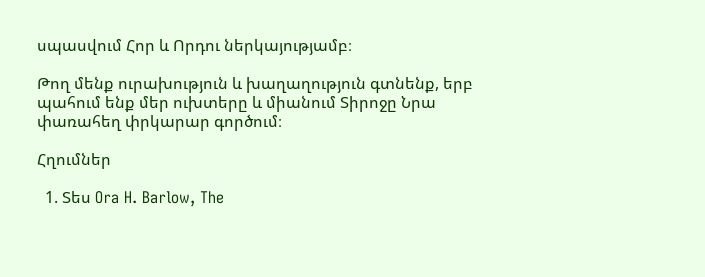սպասվում Հոր և Որդու ներկայությամբ։

Թող մենք ուրախություն և խաղաղություն գտնենք, երբ պահում ենք մեր ուխտերը և միանում Տիրոջը Նրա փառահեղ փրկարար գործում։

Հղումներ

  1. Տես Ora H. Barlow, The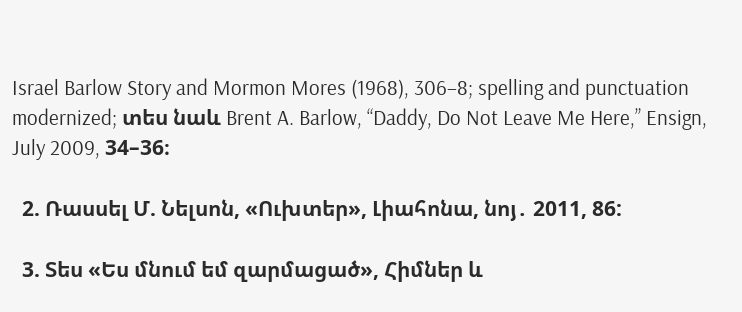Israel Barlow Story and Mormon Mores (1968), 306–8; spelling and punctuation modernized; տես նաև Brent A. Barlow, “Daddy, Do Not Leave Me Here,” Ensign, July 2009, 34–36։

  2. Ռասսել Մ. Նելսոն, «Ուխտեր», Լիահոնա, նոյ․ 2011, 86:

  3. Տես «Ես մնում եմ զարմացած», Հիմներ և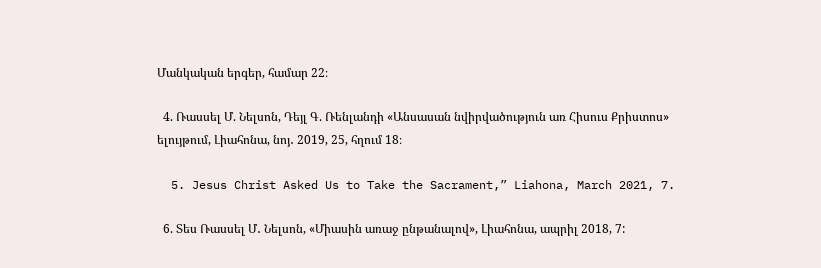Մանկական երգեր, համար 22։

  4. Ռասսել Մ. Նելսոն, Դեյլ Գ. Ռենլանդի «Անսասան նվիրվածություն առ Հիսուս Քրիստոս» ելույթում, Լիահոնա, նոյ․ 2019, 25, հղում 18։

  5. Jesus Christ Asked Us to Take the Sacrament,” Liahona, March 2021, 7.

  6. Տես Ռասսել Մ․ Նելսոն, «Միասին առաջ ընթանալով», Լիահոնա, ապրիլ 2018, 7: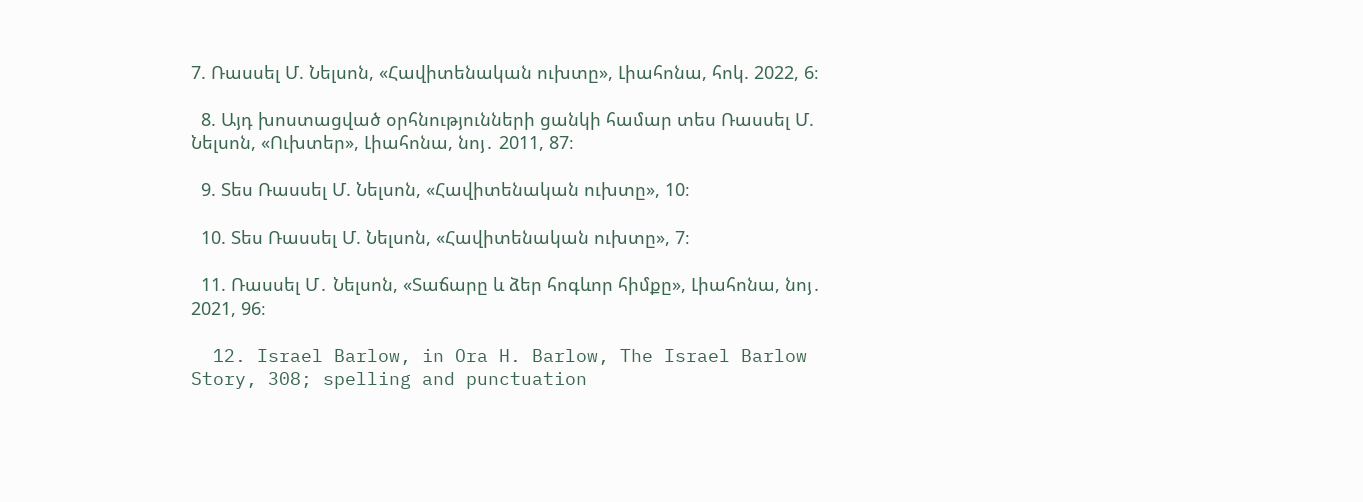7. Ռասսել Մ. Նելսոն, «Հավիտենական ուխտը», Լիահոնա, հոկ. 2022, 6։

  8. Այդ խոստացված օրհնությունների ցանկի համար տես Ռասսել Մ. Նելսոն, «Ուխտեր», Լիահոնա, նոյ․ 2011, 87։

  9. Տես Ռասսել Մ. Նելսոն, «Հավիտենական ուխտը», 10։

  10. Տես Ռասսել Մ. Նելսոն, «Հավիտենական ուխտը», 7։

  11. Ռասսել Մ․ Նելսոն, «Տաճարը և ձեր հոգևոր հիմքը», Լիահոնա, նոյ․ 2021, 96։

  12. Israel Barlow, in Ora H. Barlow, The Israel Barlow Story, 308; spelling and punctuation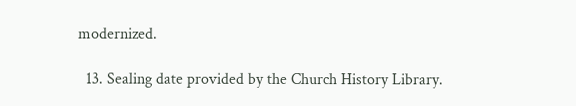modernized.

  13. Sealing date provided by the Church History Library.